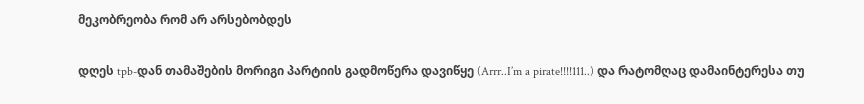მეკობრეობა რომ არ არსებობდეს

დღეს tpb-დან თამაშების მორიგი პარტიის გადმოწერა დავიწყე (Arrr..I’m a pirate!!!!111..) და რატომღაც დამაინტერესა თუ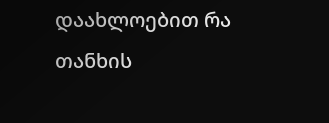დაახლოებით რა თანხის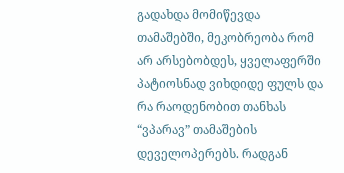გადახდა მომიწევდა თამაშებში, მეკობრეობა რომ არ არსებობდეს, ყველაფერში პატიოსნად ვიხდიდე ფულს და რა რაოდენობით თანხას “ვპარავ” თამაშების დეველოპერებს. რადგან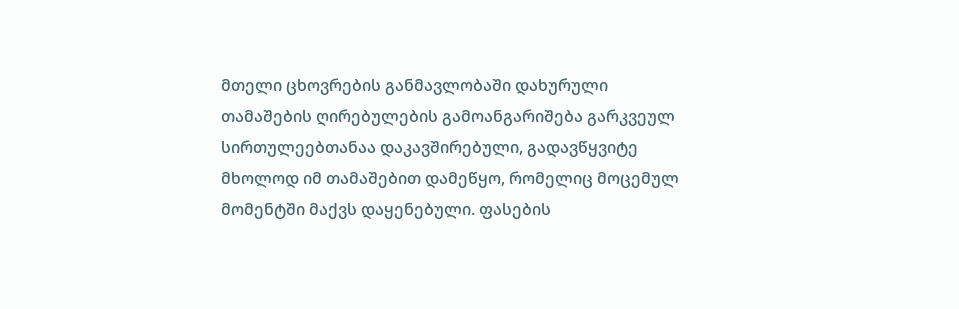მთელი ცხოვრების განმავლობაში დახურული თამაშების ღირებულების გამოანგარიშება გარკვეულ სირთულეებთანაა დაკავშირებული, გადავწყვიტე მხოლოდ იმ თამაშებით დამეწყო, რომელიც მოცემულ მომენტში მაქვს დაყენებული. ფასების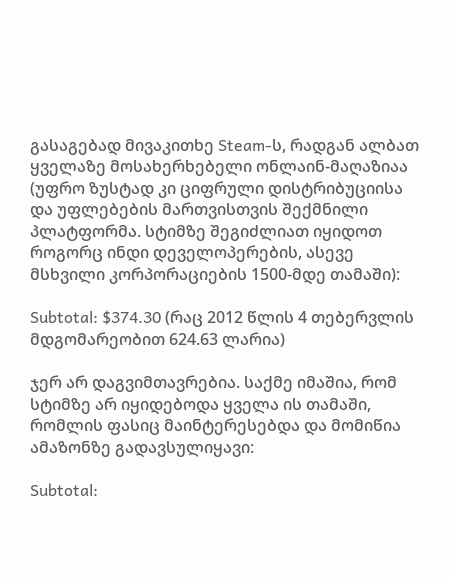გასაგებად მივაკითხე Steam-ს, რადგან ალბათ ყველაზე მოსახერხებელი ონლაინ-მაღაზიაა (უფრო ზუსტად კი ციფრული დისტრიბუციისა და უფლებების მართვისთვის შექმნილი პლატფორმა. სტიმზე შეგიძლიათ იყიდოთ როგორც ინდი დეველოპერების, ასევე მსხვილი კორპორაციების 1500-მდე თამაში):

Subtotal: $374.30 (რაც 2012 წლის 4 თებერვლის მდგომარეობით 624.63 ლარია)

ჯერ არ დაგვიმთავრებია. საქმე იმაშია, რომ სტიმზე არ იყიდებოდა ყველა ის თამაში, რომლის ფასიც მაინტერესებდა და მომიწია ამაზონზე გადავსულიყავი:

Subtotal: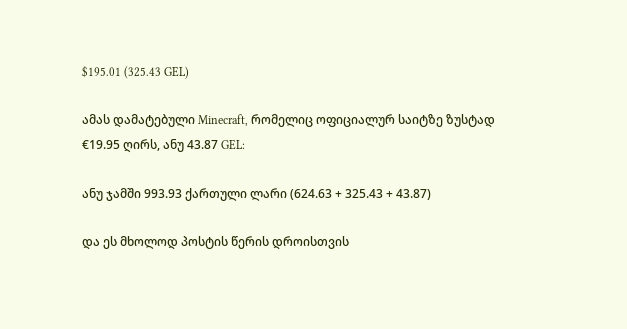$195.01 (325.43 GEL)

ამას დამატებული Minecraft, რომელიც ოფიციალურ საიტზე ზუსტად €19.95 ღირს, ანუ 43.87 GEL:

ანუ ჯამში 993.93 ქართული ლარი (624.63 + 325.43 + 43.87)

და ეს მხოლოდ პოსტის წერის დროისთვის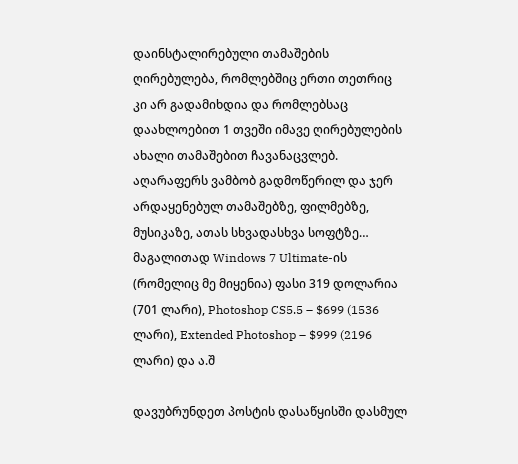დაინსტალირებული თამაშების ღირებულება, რომლებშიც ერთი თეთრიც კი არ გადამიხდია და რომლებსაც დაახლოებით 1 თვეში იმავე ღირებულების ახალი თამაშებით ჩავანაცვლებ. აღარაფერს ვამბობ გადმოწერილ და ჯერ არდაყენებულ თამაშებზე, ფილმებზე, მუსიკაზე, ათას სხვადასხვა სოფტზე… მაგალითად Windows 7 Ultimate-ის (რომელიც მე მიყენია) ფასი 319 დოლარია (701 ლარი), Photoshop CS5.5 – $699 (1536 ლარი), Extended Photoshop – $999 (2196 ლარი) და ა.შ

დავუბრუნდეთ პოსტის დასაწყისში დასმულ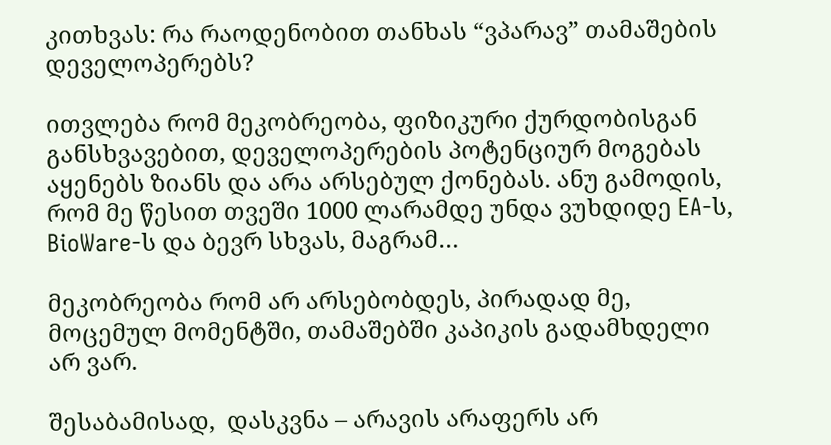კითხვას: რა რაოდენობით თანხას “ვპარავ” თამაშების დეველოპერებს?

ითვლება რომ მეკობრეობა, ფიზიკური ქურდობისგან განსხვავებით, დეველოპერების პოტენციურ მოგებას აყენებს ზიანს და არა არსებულ ქონებას. ანუ გამოდის, რომ მე წესით თვეში 1000 ლარამდე უნდა ვუხდიდე EA-ს, BioWare-ს და ბევრ სხვას, მაგრამ…

მეკობრეობა რომ არ არსებობდეს, პირადად მე, მოცემულ მომენტში, თამაშებში კაპიკის გადამხდელი არ ვარ.

შესაბამისად,  დასკვნა – არავის არაფერს არ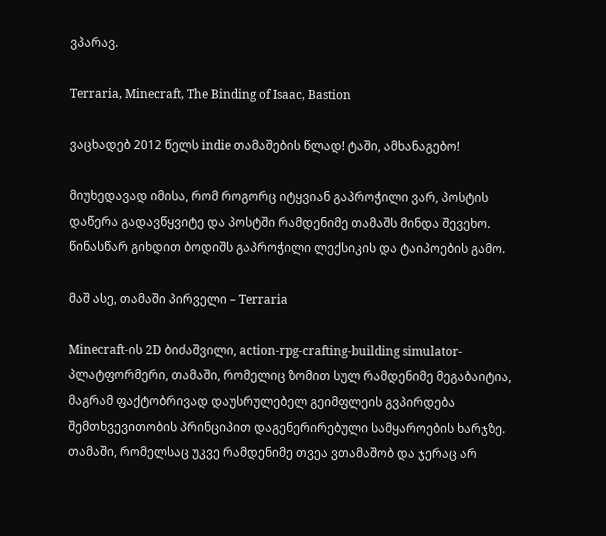ვპარავ.

Terraria, Minecraft, The Binding of Isaac, Bastion

ვაცხადებ 2012 წელს indie თამაშების წლად! ტაში, ამხანაგებო!

მიუხედავად იმისა, რომ როგორც იტყვიან გაპროჭილი ვარ, პოსტის დაწერა გადავწყვიტე და პოსტში რამდენიმე თამაშს მინდა შევეხო. წინასწარ გიხდით ბოდიშს გაპროჭილი ლექსიკის და ტაიპოების გამო.

მაშ ასე, თამაში პირველი – Terraria

Minecraft-ის 2D ბიძაშვილი, action-rpg-crafting-building simulator-პლატფორმერი, თამაში, რომელიც ზომით სულ რამდენიმე მეგაბაიტია, მაგრამ ფაქტობრივად დაუსრულებელ გეიმფლეის გვპირდება შემთხვევითობის პრინციპით დაგენერირებული სამყაროების ხარჯზე. თამაში, რომელსაც უკვე რამდენიმე თვეა ვთამაშობ და ჯერაც არ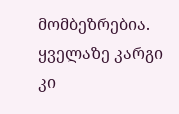მომბეზრებია. ყველაზე კარგი კი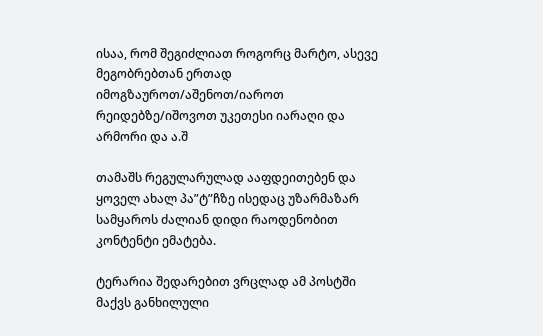ისაა, რომ შეგიძლიათ როგორც მარტო, ასევე მეგობრებთან ერთად იმოგზაუროთ/აშენოთ/იაროთ რეიდებზე/იშოვოთ უკეთესი იარაღი და არმორი და ა.შ

თამაშს რეგულარულად ააფდეითებენ და ყოველ ახალ პა”ტ”ჩზე ისედაც უზარმაზარ სამყაროს ძალიან დიდი რაოდენობით კონტენტი ემატება.

ტერარია შედარებით ვრცლად ამ პოსტში მაქვს განხილული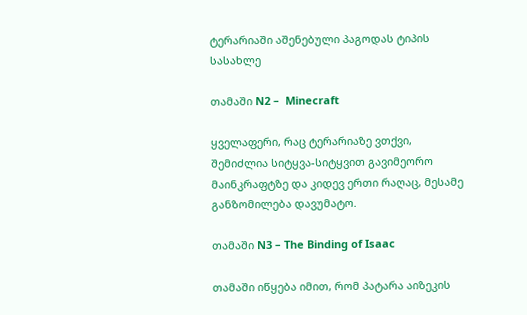ტერარიაში აშენებული პაგოდას ტიპის სასახლე

თამაში N2 –  Minecraft

ყველაფერი, რაც ტერარიაზე ვთქვი, შემიძლია სიტყვა-სიტყვით გავიმეორო მაინკრაფტზე და კიდევ ერთი რაღაც, მესამე განზომილება დავუმატო.

თამაში N3 – The Binding of Isaac

თამაში იწყება იმით, რომ პატარა აიზეკის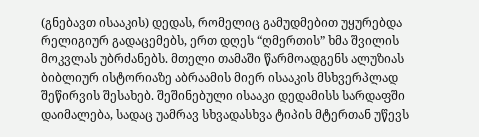(გნებავთ ისააკის) დედას, რომელიც გამუდმებით უყურებდა რელიგიურ გადაცემებს, ერთ დღეს “ღმერთის” ხმა შვილის მოკვლას უბრძანებს. მთელი თამაში წარმოადგენს ალუზიას ბიბლიურ ისტორიაზე აბრაამის მიერ ისააკის მსხვერპლად შეწირვის შესახებ. შეშინებული ისააკი დედამისს სარდაფში დაიმალება, სადაც უამრავ სხვადასხვა ტიპის მტერთან უწევს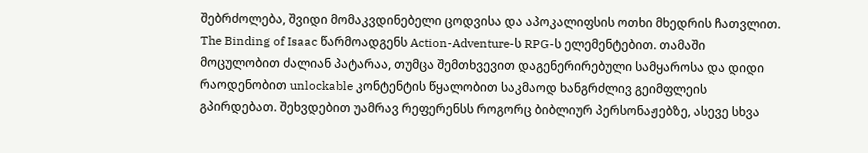შებრძოლება, შვიდი მომაკვდინებელი ცოდვისა და აპოკალიფსის ოთხი მხედრის ჩათვლით. The Binding of Isaac წარმოადგენს Action-Adventure-ს RPG-ს ელემენტებით. თამაში მოცულობით ძალიან პატარაა, თუმცა შემთხვევით დაგენერირებული სამყაროსა და დიდი რაოდენობით unlockable კონტენტის წყალობით საკმაოდ ხანგრძლივ გეიმფლეის გპირდებათ. შეხვდებით უამრავ რეფერენსს როგორც ბიბლიურ პერსონაჟებზე, ასევე სხვა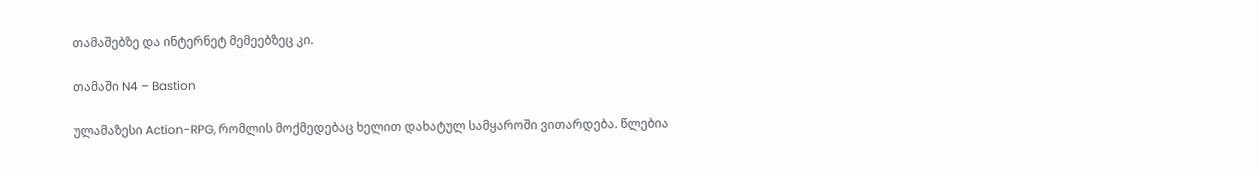თამაშებზე და ინტერნეტ მემეებზეც კი.

თამაში N4 – Bastion

ულამაზესი Action-RPG, რომლის მოქმედებაც ხელით დახატულ სამყაროში ვითარდება. წლებია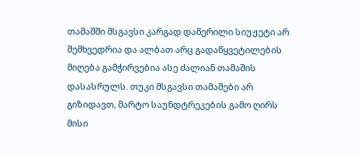თამაშში მსგავსი კარგად დაწერილი სიუჟეტი არ შემხვედრია და ალბათ არც გადაწყვეტილების მიღება გამჭირვებია ასე ძალიან თამაშის დასასრულს. თუკი მსგავსი თამაშები არ გიზიდავთ, მარტო საუნდტრეკების გამო ღირს მისი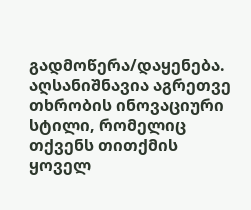გადმოწერა/დაყენება. აღსანიშნავია აგრეთვე თხრობის ინოვაციური სტილი, რომელიც თქვენს თითქმის ყოველ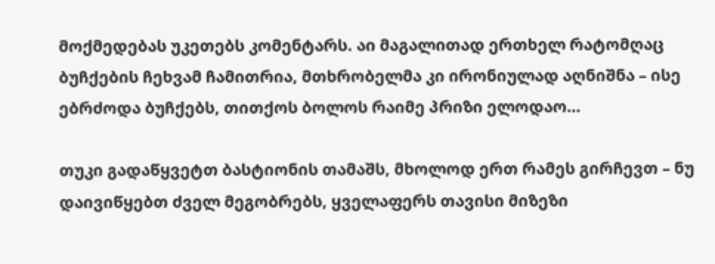მოქმედებას უკეთებს კომენტარს. აი მაგალითად ერთხელ რატომღაც ბუჩქების ჩეხვამ ჩამითრია, მთხრობელმა კი ირონიულად აღნიშნა – ისე ებრძოდა ბუჩქებს, თითქოს ბოლოს რაიმე პრიზი ელოდაო…

თუკი გადაწყვეტთ ბასტიონის თამაშს, მხოლოდ ერთ რამეს გირჩევთ – ნუ დაივიწყებთ ძველ მეგობრებს, ყველაფერს თავისი მიზეზი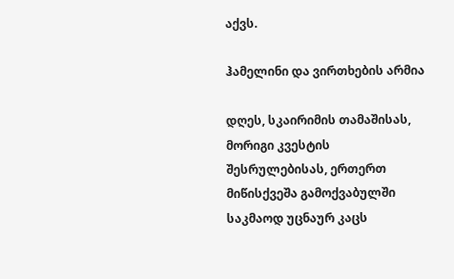აქვს.

ჰამელინი და ვირთხების არმია

დღეს, სკაირიმის თამაშისას, მორიგი კვესტის შესრულებისას, ერთერთ მიწისქვეშა გამოქვაბულში საკმაოდ უცნაურ კაცს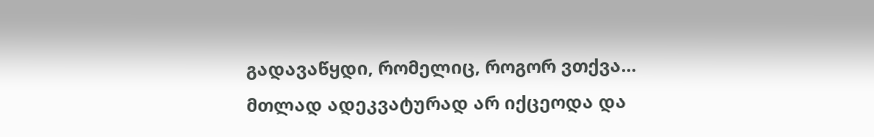გადავაწყდი, რომელიც, როგორ ვთქვა… მთლად ადეკვატურად არ იქცეოდა და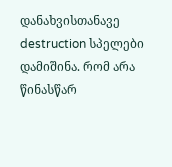დანახვისთანავე destruction სპელები დამიშინა. რომ არა წინასწარ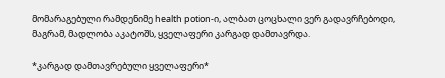მომარაგებული რამდენიმე health potion-ი, ალბათ ცოცხალი ვერ გადავრჩებოდი, მაგრამ, მადლობა აკატოშს, ყველაფერი კარგად დამთავრდა.

*კარგად დამთავრებული ყველაფერი*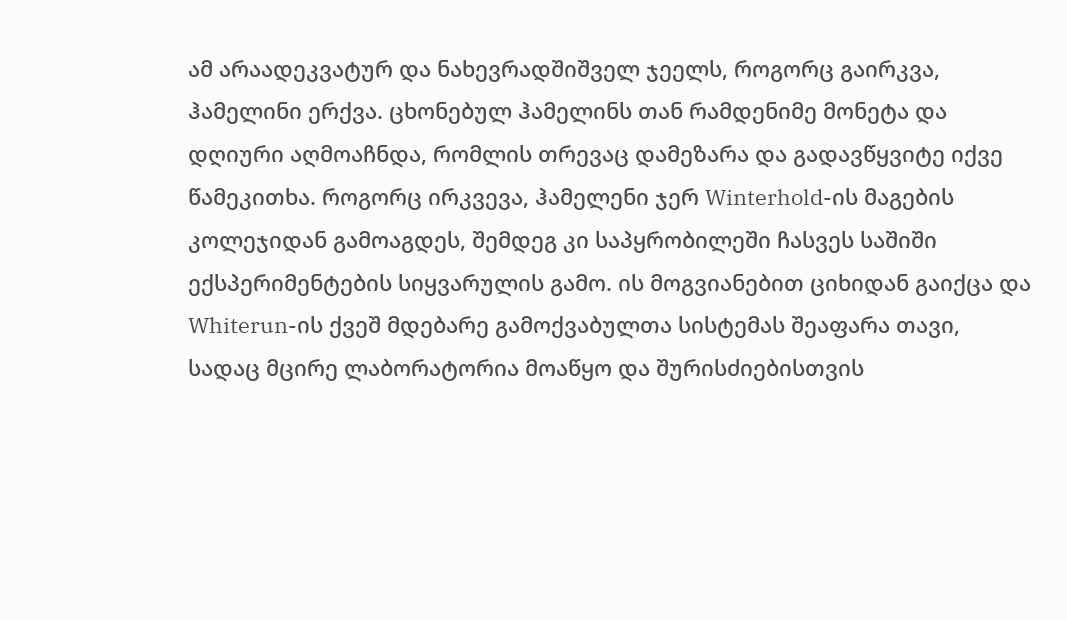ამ არაადეკვატურ და ნახევრადშიშველ ჯეელს, როგორც გაირკვა, ჰამელინი ერქვა. ცხონებულ ჰამელინს თან რამდენიმე მონეტა და დღიური აღმოაჩნდა, რომლის თრევაც დამეზარა და გადავწყვიტე იქვე წამეკითხა. როგორც ირკვევა, ჰამელენი ჯერ Winterhold-ის მაგების კოლეჯიდან გამოაგდეს, შემდეგ კი საპყრობილეში ჩასვეს საშიში ექსპერიმენტების სიყვარულის გამო. ის მოგვიანებით ციხიდან გაიქცა და Whiterun-ის ქვეშ მდებარე გამოქვაბულთა სისტემას შეაფარა თავი, სადაც მცირე ლაბორატორია მოაწყო და შურისძიებისთვის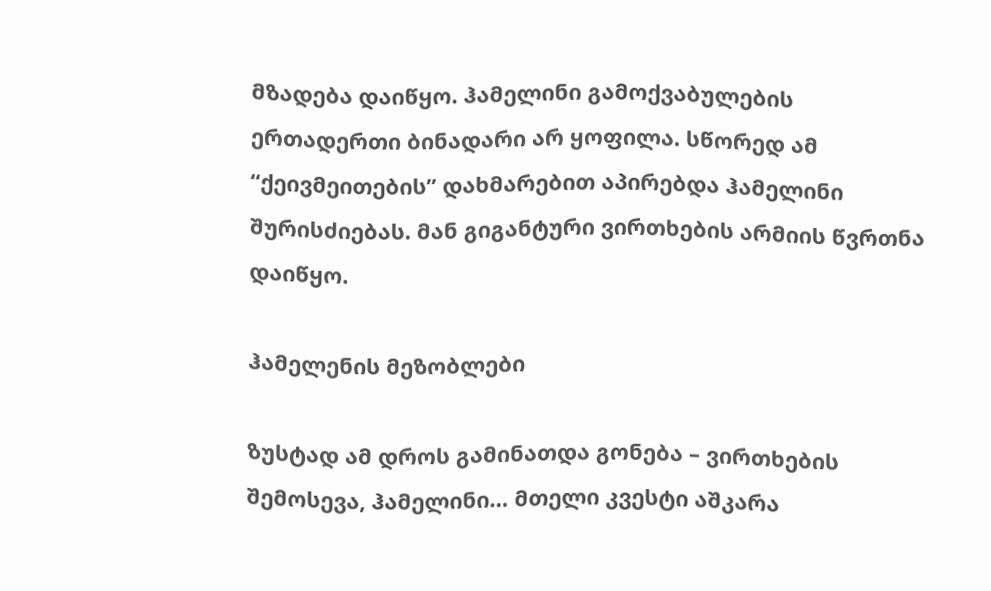მზადება დაიწყო. ჰამელინი გამოქვაბულების ერთადერთი ბინადარი არ ყოფილა. სწორედ ამ “ქეივმეითების” დახმარებით აპირებდა ჰამელინი შურისძიებას. მან გიგანტური ვირთხების არმიის წვრთნა დაიწყო.

ჰამელენის მეზობლები

ზუსტად ამ დროს გამინათდა გონება – ვირთხების შემოსევა, ჰამელინი… მთელი კვესტი აშკარა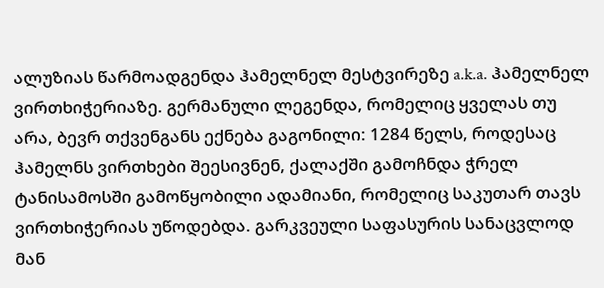ალუზიას წარმოადგენდა ჰამელნელ მესტვირეზე a.k.a. ჰამელნელ ვირთხიჭერიაზე. გერმანული ლეგენდა, რომელიც ყველას თუ არა, ბევრ თქვენგანს ექნება გაგონილი: 1284 წელს, როდესაც ჰამელნს ვირთხები შეესივნენ, ქალაქში გამოჩნდა ჭრელ ტანისამოსში გამოწყობილი ადამიანი, რომელიც საკუთარ თავს ვირთხიჭერიას უწოდებდა. გარკვეული საფასურის სანაცვლოდ მან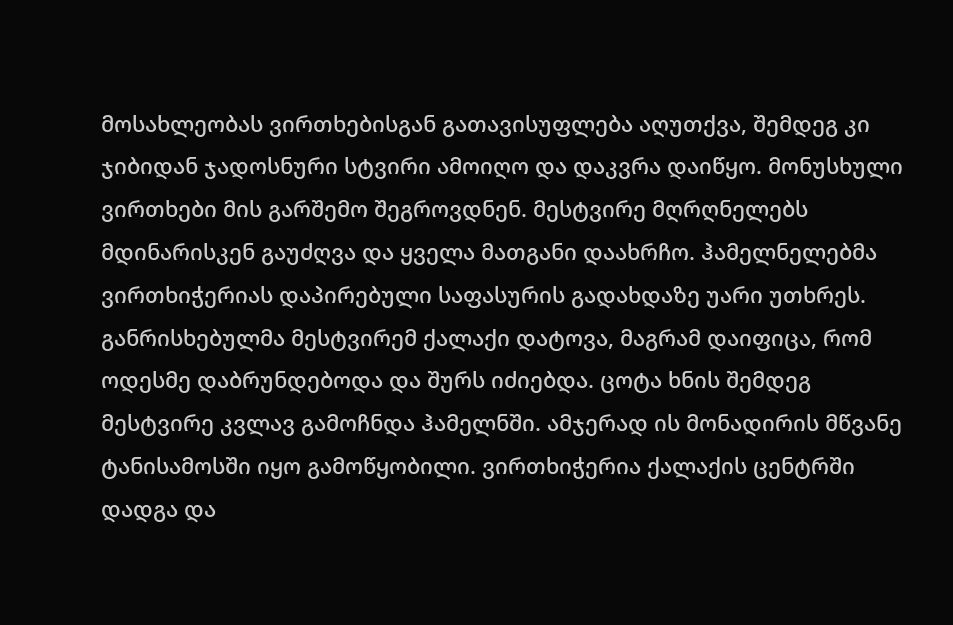მოსახლეობას ვირთხებისგან გათავისუფლება აღუთქვა, შემდეგ კი ჯიბიდან ჯადოსნური სტვირი ამოიღო და დაკვრა დაიწყო. მონუსხული ვირთხები მის გარშემო შეგროვდნენ. მესტვირე მღრღნელებს მდინარისკენ გაუძღვა და ყველა მათგანი დაახრჩო. ჰამელნელებმა ვირთხიჭერიას დაპირებული საფასურის გადახდაზე უარი უთხრეს. განრისხებულმა მესტვირემ ქალაქი დატოვა, მაგრამ დაიფიცა, რომ ოდესმე დაბრუნდებოდა და შურს იძიებდა. ცოტა ხნის შემდეგ მესტვირე კვლავ გამოჩნდა ჰამელნში. ამჯერად ის მონადირის მწვანე ტანისამოსში იყო გამოწყობილი. ვირთხიჭერია ქალაქის ცენტრში დადგა და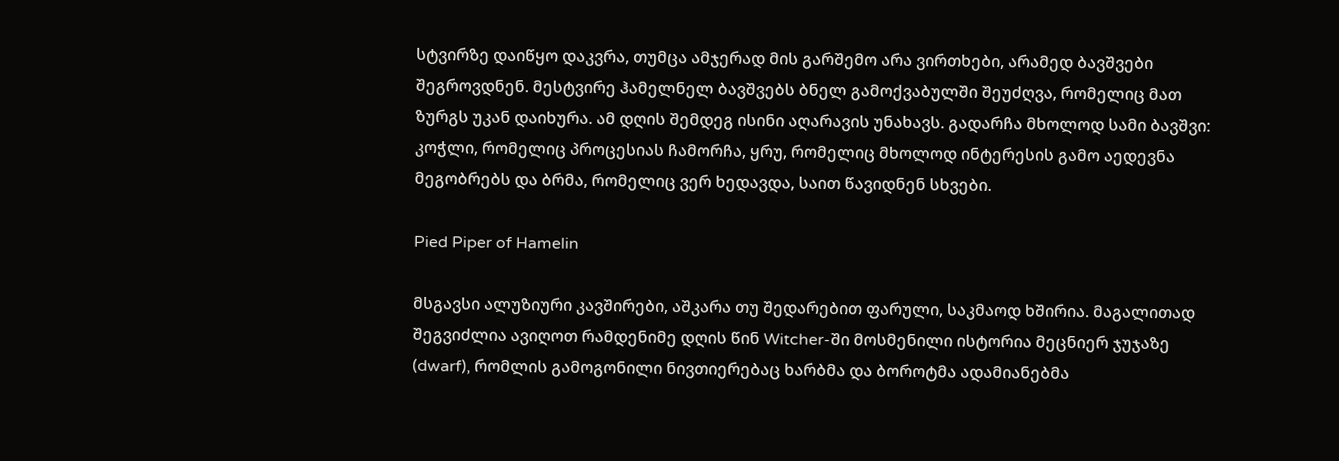სტვირზე დაიწყო დაკვრა, თუმცა ამჯერად მის გარშემო არა ვირთხები, არამედ ბავშვები შეგროვდნენ. მესტვირე ჰამელნელ ბავშვებს ბნელ გამოქვაბულში შეუძღვა, რომელიც მათ ზურგს უკან დაიხურა. ამ დღის შემდეგ ისინი აღარავის უნახავს. გადარჩა მხოლოდ სამი ბავშვი: კოჭლი, რომელიც პროცესიას ჩამორჩა, ყრუ, რომელიც მხოლოდ ინტერესის გამო აედევნა მეგობრებს და ბრმა, რომელიც ვერ ხედავდა, საით წავიდნენ სხვები.

Pied Piper of Hamelin

მსგავსი ალუზიური კავშირები, აშკარა თუ შედარებით ფარული, საკმაოდ ხშირია. მაგალითად შეგვიძლია ავიღოთ რამდენიმე დღის წინ Witcher-ში მოსმენილი ისტორია მეცნიერ ჯუჯაზე (dwarf), რომლის გამოგონილი ნივთიერებაც ხარბმა და ბოროტმა ადამიანებმა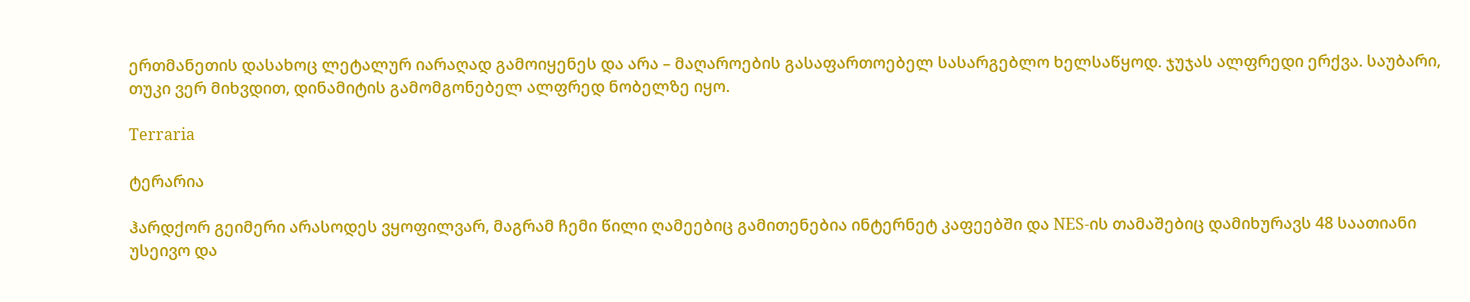ერთმანეთის დასახოც ლეტალურ იარაღად გამოიყენეს და არა – მაღაროების გასაფართოებელ სასარგებლო ხელსაწყოდ. ჯუჯას ალფრედი ერქვა. საუბარი, თუკი ვერ მიხვდით, დინამიტის გამომგონებელ ალფრედ ნობელზე იყო.

Terraria

ტერარია

ჰარდქორ გეიმერი არასოდეს ვყოფილვარ, მაგრამ ჩემი წილი ღამეებიც გამითენებია ინტერნეტ კაფეებში და NES-ის თამაშებიც დამიხურავს 48 საათიანი უსეივო და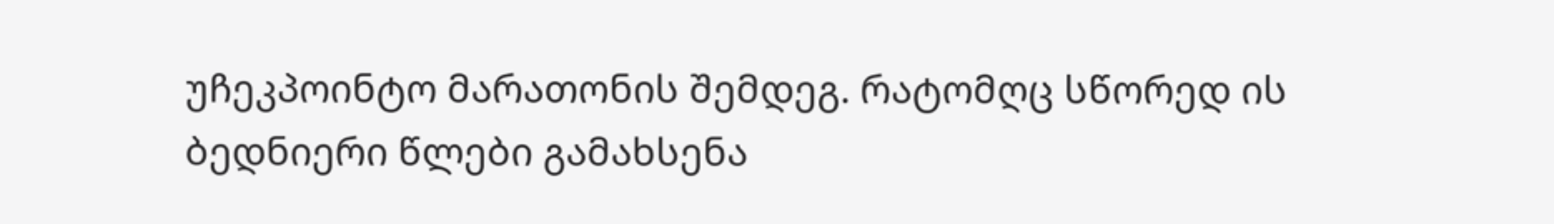უჩეკპოინტო მარათონის შემდეგ. რატომღც სწორედ ის ბედნიერი წლები გამახსენა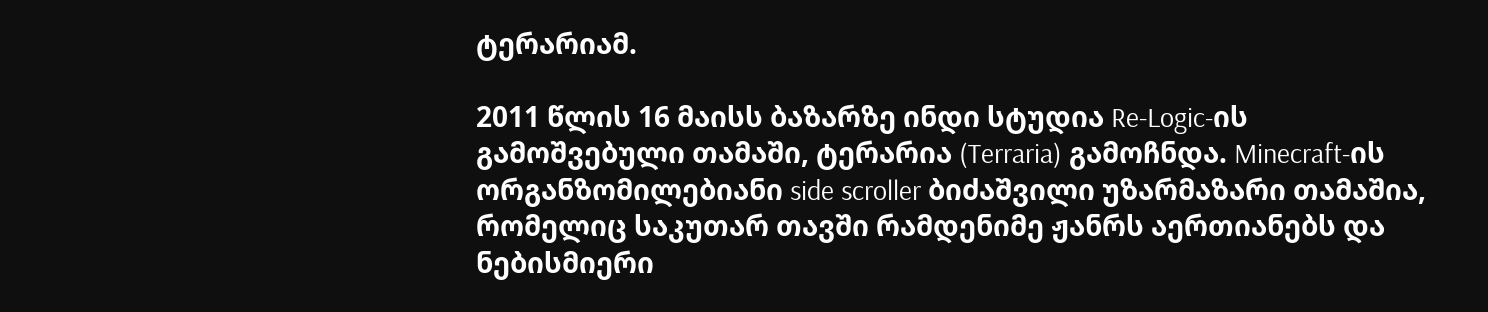ტერარიამ.

2011 წლის 16 მაისს ბაზარზე ინდი სტუდია Re-Logic-ის გამოშვებული თამაში, ტერარია (Terraria) გამოჩნდა. Minecraft-ის ორგანზომილებიანი side scroller ბიძაშვილი უზარმაზარი თამაშია, რომელიც საკუთარ თავში რამდენიმე ჟანრს აერთიანებს და ნებისმიერი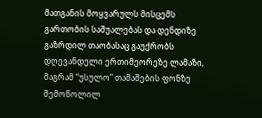მათგანის მოყვარულს მისცემს გართობის საშუალებას და დენდიზე გაზრდილ თაობასაც გაუქრობს დღევანდელი ერთიმეორეზე ლამაზი, მაგრამ “უსულო” თამაშების ფონზე შემოწოლილ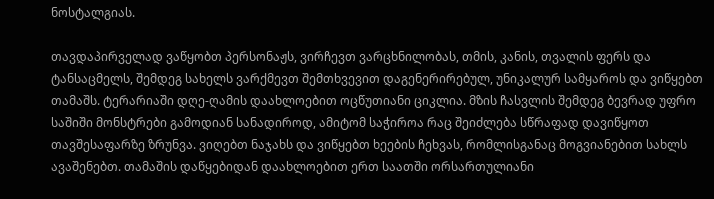ნოსტალგიას.

თავდაპირველად ვაწყობთ პერსონაჟს, ვირჩევთ ვარცხნილობას, თმის, კანის, თვალის ფერს და ტანსაცმელს, შემდეგ სახელს ვარქმევთ შემთხვევით დაგენერირებულ, უნიკალურ სამყაროს და ვიწყებთ თამაშს. ტერარიაში დღე-ღამის დაახლოებით ოცწუთიანი ციკლია. მზის ჩასვლის შემდეგ ბევრად უფრო საშიში მონსტრები გამოდიან სანადიროდ, ამიტომ საჭიროა რაც შეიძლება სწრაფად დავიწყოთ თავშესაფარზე ზრუნვა. ვიღებთ ნაჯახს და ვიწყებთ ხეების ჩეხვას, რომლისგანაც მოგვიანებით სახლს ავაშენებთ. თამაშის დაწყებიდან დაახლოებით ერთ საათში ორსართულიანი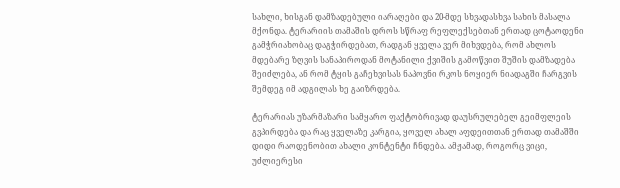სახლი, ხისგან დამზადებული იარაღები და 20-მდე სხვადასხვა სახის მასალა მქონდა. ტერარიის თამაშის დროს სწრაფ რეფლექსებთან ერთად ცოტაოდენი გამჭრიახობაც დაგჭირდებათ, რადგან ყველა ვერ მიხვდება, რომ ახლოს მდებარე ზღვის სანაპიროდან მოტანილი ქვიშის გამოწვით შუშის დამზადება შეიძლება, ან რომ ტყის გაჩეხვისას ნაპოვნი რკოს ნოყიერ ნიადაგში ჩარგვის შემდეგ იმ ადგილას ხე გაიზრდება.

ტერარიას უზარმაზარი სამყარო ფაქტობრივად დაუსრულებელ გეიმფლეის გვპირდება და რაც ყველაზე კარგია, ყოველ ახალ აფდეითთან ერთად თამაშში დიდი რაოდენობით ახალი კონტენტი ჩნდება. ამჟამად, როგორც ვიცი, უძლიერესი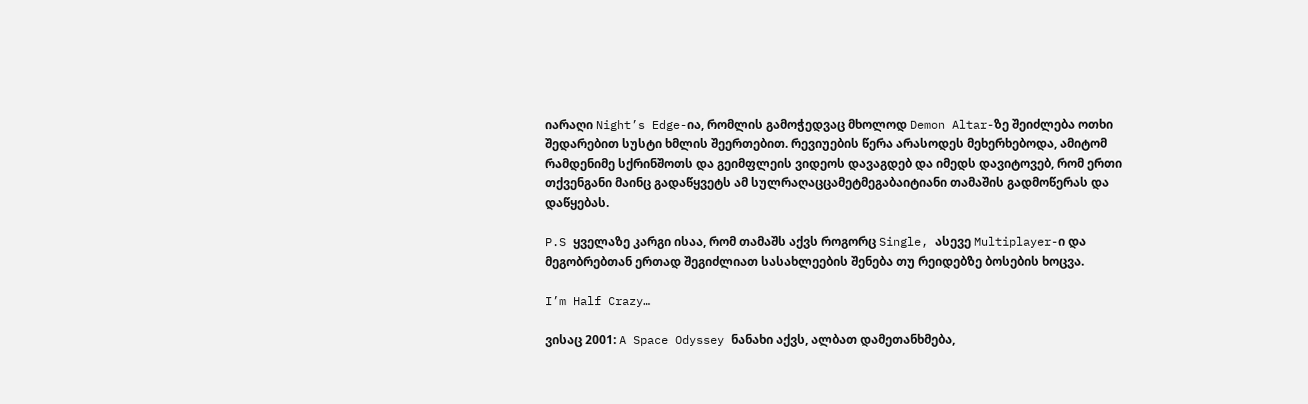იარაღი Night’s Edge-ია, რომლის გამოჭედვაც მხოლოდ Demon Altar-ზე შეიძლება ოთხი შედარებით სუსტი ხმლის შეერთებით. რევიუების წერა არასოდეს მეხერხებოდა, ამიტომ რამდენიმე სქრინშოთს და გეიმფლეის ვიდეოს დავაგდებ და იმედს დავიტოვებ, რომ ერთი თქვენგანი მაინც გადაწყვეტს ამ სულრაღაცცამეტმეგაბაიტიანი თამაშის გადმოწერას და დაწყებას.

P.S ყველაზე კარგი ისაა, რომ თამაშს აქვს როგორც Single, ასევე Multiplayer-ი და მეგობრებთან ერთად შეგიძლიათ სასახლეების შენება თუ რეიდებზე ბოსების ხოცვა.

I’m Half Crazy…

ვისაც 2001: A Space Odyssey ნანახი აქვს, ალბათ დამეთანხმება,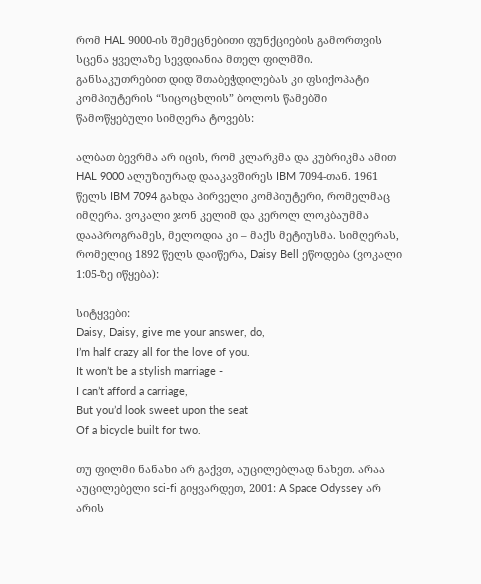რომ HAL 9000-ის შემეცნებითი ფუნქციების გამორთვის სცენა ყველაზე სევდიანია მთელ ფილმში. განსაკუთრებით დიდ შთაბეჭდილებას კი ფსიქოპატი კომპიუტერის “სიცოცხლის” ბოლოს წამებში წამოწყებული სიმღერა ტოვებს:

ალბათ ბევრმა არ იცის, რომ კლარკმა და კუბრიკმა ამით HAL 9000 ალუზიურად დააკავშირეს IBM 7094-თან. 1961 წელს IBM 7094 გახდა პირველი კომპიუტერი, რომელმაც იმღერა. ვოკალი ჯონ კელიმ და კეროლ ლოკბაუმმა დააპროგრამეს, მელოდია კი – მაქს მეტიუსმა. სიმღერას, რომელიც 1892 წელს დაიწერა, Daisy Bell ეწოდება (ვოკალი 1:05-ზე იწყება):

სიტყვები:
Daisy, Daisy, give me your answer, do,
I’m half crazy all for the love of you.
It won’t be a stylish marriage -
I can’t afford a carriage,
But you’d look sweet upon the seat
Of a bicycle built for two.

თუ ფილმი ნანახი არ გაქვთ, აუცილებლად ნახეთ. არაა აუცილებელი sci-fi გიყვარდეთ, 2001: A Space Odyssey არ არის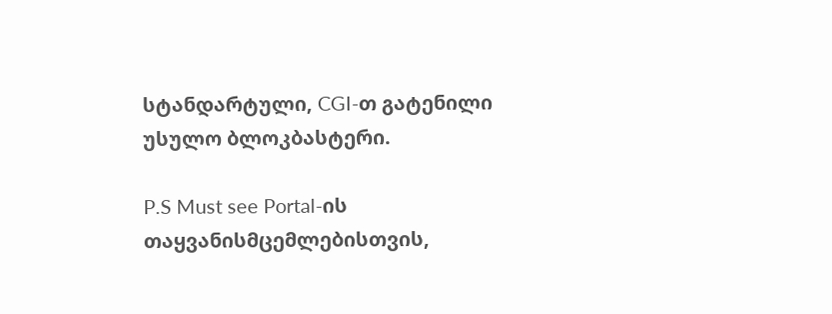სტანდარტული, CGI-თ გატენილი უსულო ბლოკბასტერი.

P.S Must see Portal-ის თაყვანისმცემლებისთვის,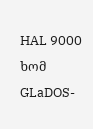HAL 9000 ხომ GLaDOS-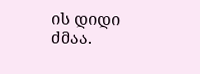ის დიდი ძმაა.